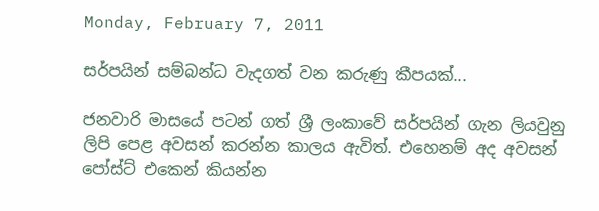Monday, February 7, 2011

සර්පයින් සම්බන්ධ වැදගත් වන කරුණු කීපයක්...

ජනවාරි මාසයේ පටන් ගත් ශ්‍රී ලංකාවේ සර්පයින් ගැන ලියවුනු ලිපි පෙළ අවසන් කරන්න කාලය ඇවිත්. එහෙනම් අද අවසන් පෝස්ට් එකෙන් කියන්න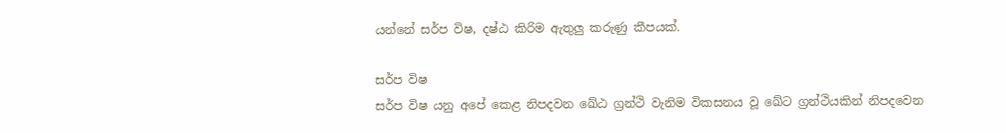යන්නේ සර්ප විෂ, දෂ්ඨ කිරිම ඇතුලු කරුණු කීපයක්.

සර්ප විෂ
සර්ප විෂ යනු අපේ කෙළ නිපදවන ඛේඨ ග්‍රන්ථි වැනිම විකසනය වූ ඛේට ග්‍රන්ථියකින් නිපදවෙන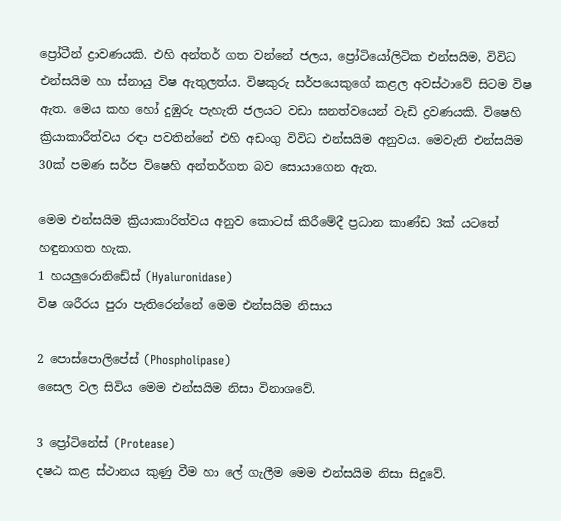ප්‍රෝටීන් ද්‍රාවණයකි. එහි අන්තර් ගත වන්නේ ජලය, ප්‍රෝටියෝලිටික එන්සයිම, විවිධ එන්සයිම හා ස්නායු විෂ ඇතුලත්ය. විෂකුරු සර්පයෙකුගේ කළල අවස්ථාවේ සිටම විෂ ඇත. මෙය කහ හෝ දුඹුරු පැහැති ජලයට වඩා ඝනත්වයෙන් වැඩි ද්‍රවණයකි. විෂෙහි ක්‍රියාකාරීත්වය රඳා පවතින්නේ එහි අඩංගු විවිධ එන්සයිම අනුවය. මෙවැනි එන්සයිම 30ක් පමණ සර්ප විෂෙහි අන්තර්ගත බව සොයාගෙන ඇත.

මෙම එන්සයිම ක්‍රියාකාරිත්වය අනුව කොටස් කිරීමේදී ප්‍රධාන කාණ්ඩ 3ක් යටතේ හඳුනාගත හැක.
1 හයලුරොනිඩේස් (Hyaluronidase)
විෂ ශරීරය පුරා පැතිරෙන්නේ මෙම එන්සයිම නිසාය

2 පොස්පොලිපේස් (Phospholipase)
සෛල වල සිවිය මෙම එන්සයිම නිසා විනාශවේ.

3 ප්‍රෝටිනේස් (Protease)
දෂඨ කළ ස්ථානය කුණු වීම හා ලේ ගැලීම මෙම එන්සයිම නිසා සිදුවේ.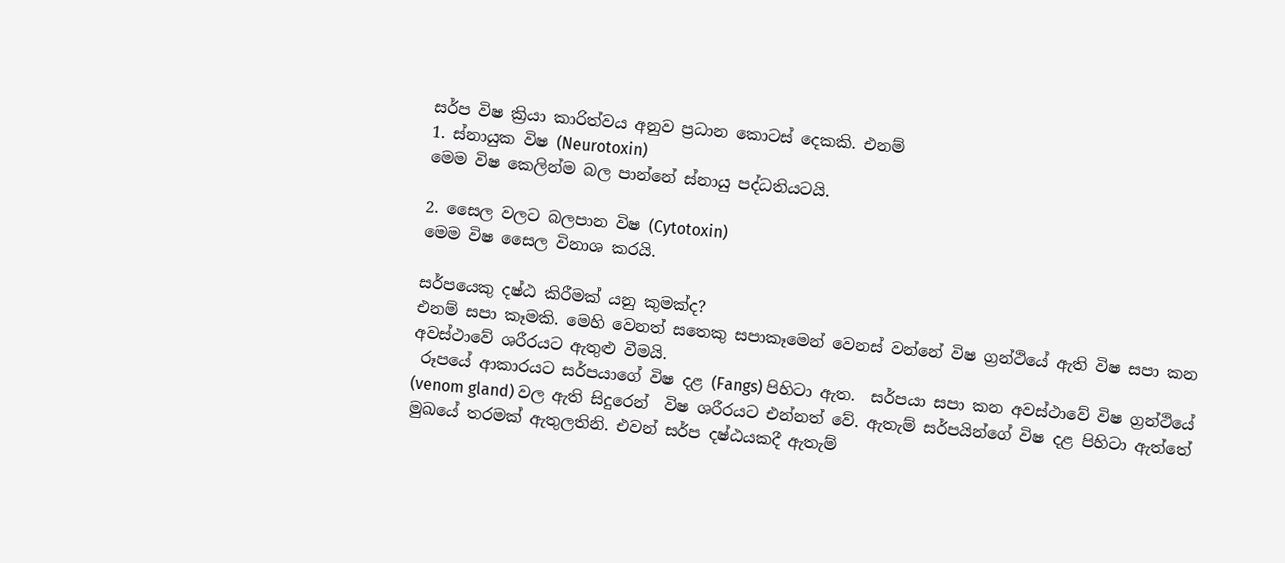සර්ප විෂ ක්‍රියා කාරිත්වය අනුව ප්‍රධාන කොටස් දෙකකි. එනම්
1. ස්නායුක විෂ (Neurotoxin)
මෙම විෂ කෙලින්ම බල පාන්නේ ස්නායු පද්ධතියටයි.

2. සෛල වලට බලපාන විෂ (Cytotoxin)
මෙම විෂ සෛල විනාශ කරයි.

සර්පයෙකු දෂ්ඨ කිරීමක් යනු කුමක්ද?
එනම් සපා කෑමකි. මෙහි වෙනත් සතෙකු සපාකෑමෙන් වෙනස් වන්නේ විෂ ග්‍රන්ථියේ ඇති විෂ සපා කන අවස්ථාවේ ශරීරයට ඇතුළු වීමයි.
 රූපයේ ආකාරයට සර්පයාගේ විෂ දළ (Fangs) පිහිටා ඇත.  සර්පයා සපා කන අවස්ථාවේ විෂ ග්‍රන්ථියේ (venom gland) වල ඇති සිදුරෙන්  විෂ ශරීරයට එන්නත් වේ. ඇතැම් සර්පයින්ගේ විෂ දළ පිහිටා ඇත්තේ මුඛයේ තරමක් ඇතුලතිනි. එවන් සර්ප දෂ්ඨයකදී ඇතැම්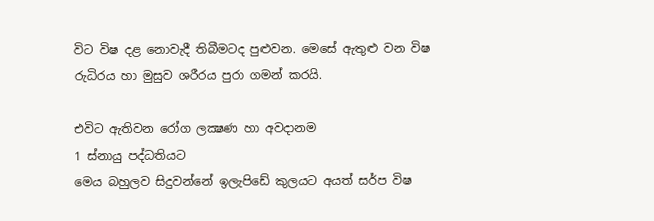විට විෂ දළ නොවැදී තිබීමටද පුළුවන. මෙසේ ඇතුළු වන විෂ රුධිරය හා මුසුව ශරීරය පුරා ගමන් කරයි.

එවිට ඇතිවන රෝග ලක්‍ෂණ හා අවදානම
1 ස්නායු පද්ධතියට
මෙය බහුලව සිදුවන්නේ ඉලැපිඩේ කුලයට අයත් සර්ප විෂ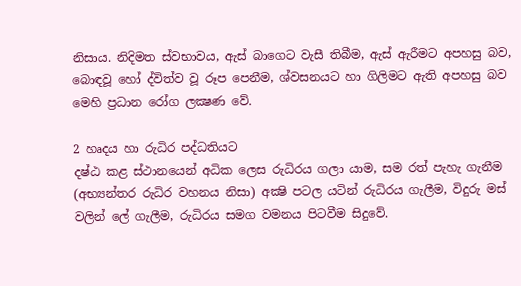නිසාය. නිදිමත ස්වභාවය, ඇස් බාගෙට වැසී තිබීම, ඇස් ඇරීමට අපහසු බව, බොඳවූ හෝ ද්විත්ව වූ රූප පෙනීම, ශ්වසනයට හා ගිලිමට ඇති අපහසු බව මෙහි ප්‍රධාන රෝග ලක්‍ෂණ වේ.

2 හෘදය හා රුධිර පද්ධතියට
දෂ්ඨ කළ ස්ථානයෙන් අධික ලෙස රුධිරය ගලා යාම, සම රත් පැහැ ගැනීම (අභ්‍යන්තර රුධිර වහනය නිසා) අක්‍ෂි පටල යටින් රුධිරය ගැලීම, විදුරු මස් වලින් ලේ ගැලීම, රුධිරය සමග වමනය පිටවීම සිදුවේ.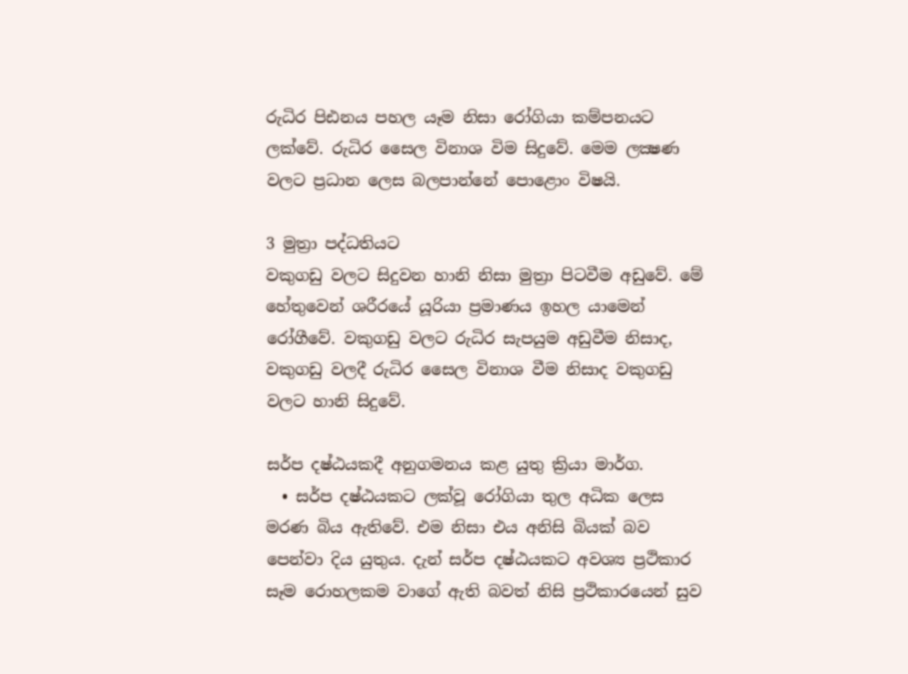රුධිර පිඪනය පහල යෑම නිසා රෝගියා කම්පනයට ලක්වේ. රුධිර සෛල විනාශ විම සිදුවේ. මෙම ලක්‍ෂණ වලට ප්‍රධාන ලෙස බලපාන්නේ පොළොං විෂයි.

3 මුත්‍රා පද්ධතියට
වකුගඩු වලට සිදුවන හානි නිසා මුත්‍රා පිටවීම අඩුවේ. මේ හේතුවෙන් ශරීරයේ යූරියා ප්‍රමාණය ඉහල යාමෙන් රෝගීවේ. වකුගඩු වලට රුධිර සැපයුම අඩුවීම නිසාද, වකුගඩු වලදී රුධිර සෛල විනාශ වීම නිසාද වකුගඩු වලට හානි සිදුවේ.

සර්ප දෂ්ඨයකදී අනුගමනය කළ යුතු ක්‍රියා මාර්ග.
  • සර්ප දෂ්ඨයකට ලක්වූ රෝගියා තුල අධික ලෙස මරණ බිය ඇතිවේ. එම නිසා එය අනිසි බියක් බව පෙන්වා දිය යුතුය. දැන් සර්ප දෂ්ඨයකට අවශ්‍ය ප්‍රථිකාර සෑම රොහලකම වාගේ ඇති බවත් නිසි ප්‍රථිකාරයෙන් සුව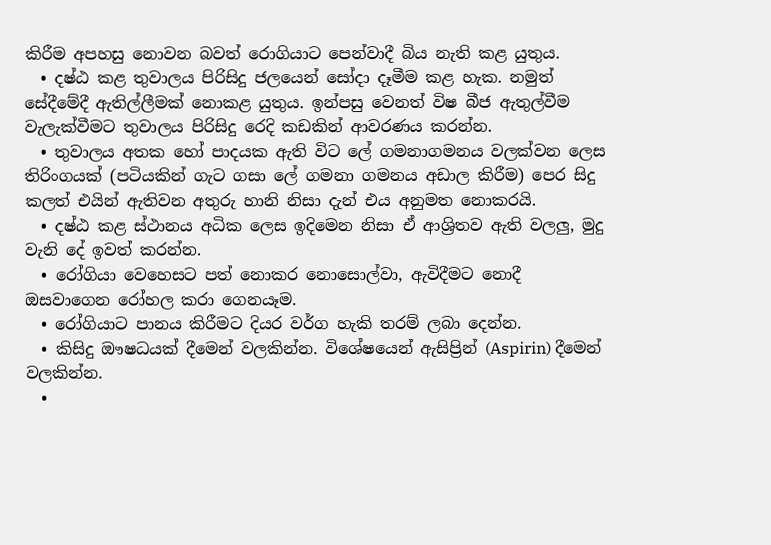කිරීම අපහසු නොවන බවත් රොගියාට පෙන්වාදී බිය නැති කළ යුතුය.
  • දෂ්ඨ කළ තුවාලය පිරිසිදු ජලයෙන් සෝදා දෑමීම කළ හැක. නමුත් සේදීමේදී ඇතිල්ලීමක් නොකළ යුතුය. ඉන්පසු වෙනත් විෂ බීජ ඇතුල්වීම වැලැක්වීමට තුවාලය පිරිසිදු රෙදි කඩකින් ආවරණය කරන්න.
  • තුවාලය අතක හෝ පාදයක ඇති විට ලේ ගමනාගමනය වලක්වන ලෙස තිරිංගයක් (පටියකින් ගැට ගසා ලේ ගමනා ගමනය අඩාල කිරීම) පෙර සිදු කලත් එයින් ඇතිවන අතුරු හානි නිසා දැන් එය අනුමත නොකරයි.
  • දෂ්ඨ කළ ස්ථානය අධික ලෙස ඉදිමෙන නිසා ඒ ආශ්‍රිතව ඇති වලලු, මුදු වැනි දේ ඉවත් කරන්න.
  • රෝගියා වෙහෙසට පත් නොකර නොසොල්වා, ඇවිදීමට නොදී ඔසවාගෙන රෝහල කරා ගෙනයෑම.
  • රෝගියාට පානය කිරීමට දියර වර්ග හැකි තරම් ලබා දෙන්න.
  • කිසිදු ඖෂධයක් දීමෙන් වලකින්න. විශේෂයෙන් ඇසිප්‍රින් (Aspirin) දීමෙන් වලකින්න.
  •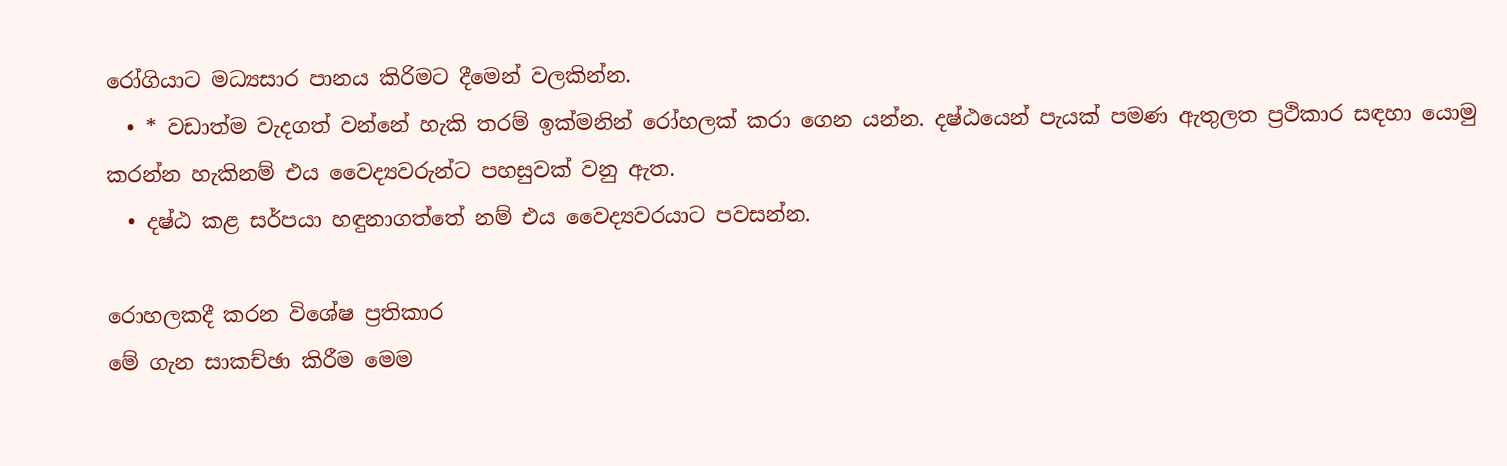රෝගියාට මධ්‍යසාර පානය කිරිමට දීමෙන් වලකින්න.
  • * වඩාත්ම වැදගත් වන්නේ හැකි තරම් ඉක්මනින් රෝහලක් කරා ගෙන යන්න. දෂ්ඨයෙන් පැයක් පමණ ඇතුලත ප්‍රථිකාර සඳහා යොමු කරන්න හැකිනම් එය වෛද්‍යවරුන්ට පහසුවක් වනු ඇත.
  • දෂ්ඨ කළ සර්පයා හඳුනාගත්තේ නම් එය වෛද්‍යවරයාට පවසන්න.

රොහලකදී කරන විශේෂ ප්‍රතිකාර
මේ ගැන සාකච්ඡා කිරීම මෙම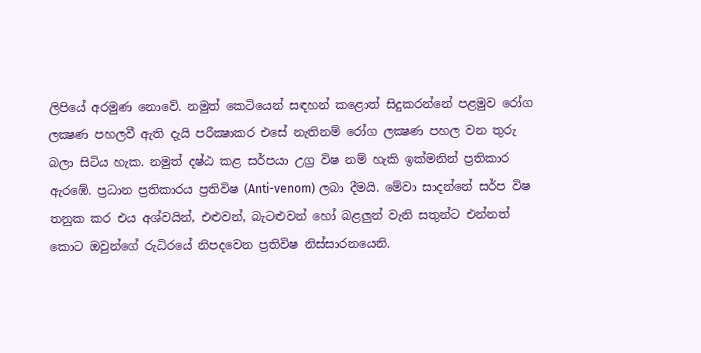ලිපියේ අරමුණ නොවේ. නමුත් කෙටියෙන් සඳහන් කළොත් සිදුකරන්නේ පළමුව රෝග ලක්‍ෂණ පහලවී ඇති දැයි පරීක්‍ෂාකර එසේ නැතිනම් රෝග ලක්‍ෂණ පහල වන තුරු බලා සිටිය හැක. නමුත් දෂ්ඨ කළ සර්පයා උග්‍ර විෂ නම් හැකි ඉක්මනින් ප්‍රතිකාර ඇරඹේ. ප්‍රධාන ප්‍රතිකාරය ප්‍රතිවිෂ (Anti-venom) ලබා දීමයි. මේවා සාදන්නේ සර්ප විෂ තනුක කර එය අශ්වයින්, එළුවන්, බැටළුවන් හෝ බළලුන් වැනි සතුන්ට එන්නත් කොට ඔවුන්ගේ රුධිරයේ නිපදවෙන ප්‍රතිවිෂ නිස්සාරනයෙනි.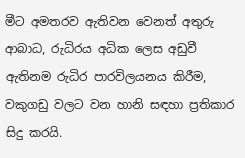මීට අමතරව ඇතිවන වෙනත් අතුරු ආබාධ, රුධිරය අධික ලෙස අඩුවී ඇතිනම රුධිර පාරවිලයනය කිරීම, වකුගඩු වලට වන හානි සඳහා ප්‍රතිකාර සිදු කරයි.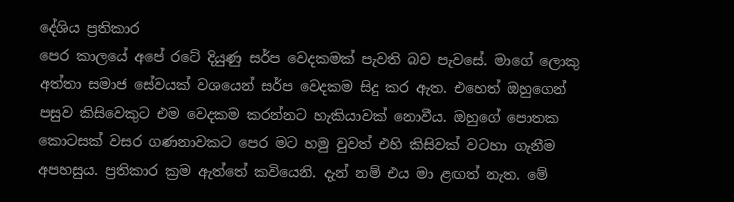දේශිය ප්‍රතිකාර
පෙර කාලයේ අපේ රටේ දියුණු සර්ප වෙදකමක් පැවති බව පැවසේ. මාගේ ලොකු අත්තා සමාජ සේවයක් වශයෙන් සර්ප වෙදකම සිදු කර ඇත. එහෙත් ඔහුගෙන් පසුව කිසිවෙකුට එම වෙදකම කරන්නට හැකියාවක් නොවීය. ඔහුගේ පොතක කොටසක් වසර ගණනාවකට පෙර මට හමු වුවත් එහි කිසිවක් වටහා ගැනීම අපහසුය. ප්‍රතිකාර ක්‍රම ඇත්තේ කවියෙනි. දැන් නම් එය මා ළඟත් නැත. මේ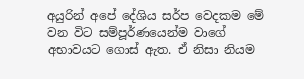අයුරින් අපේ දේශිය සර්ප වෙදකම මේ වන විට සම්පූර්ණයෙන්ම වාගේ අභාවයට ගොස් ඇත. ඒ නිසා නියම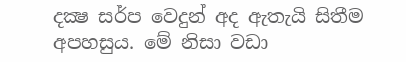දක්‍ෂ සර්ප වෙදුන් අද ඇතැයි සිතීම අපහසුය. මේ නිසා වඩා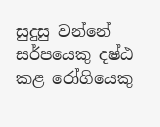සුදුසු වන්නේ සර්පයෙකු දෂ්ඨ කළ රෝගියෙකු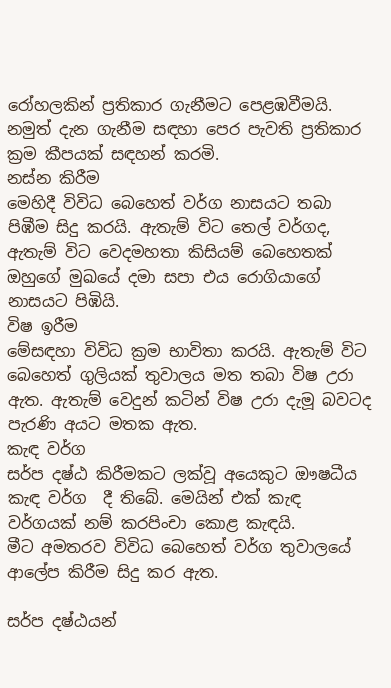රෝහලකින් ප්‍රතිකාර ගැනීමට පෙළඹවීමයි.
නමුත් දැන ගැනීම සඳහා පෙර පැවති ප්‍රතිකාර ක්‍රම කීපයක් සඳහන් කරමි.
නස්න කිරීම
මෙහිදී විවිධ බෙහෙත් වර්ග නාසයට තබා පිඹීම සිදු කරයි. ඇතැම් විට තෙල් වර්ගද, ඇතැම් විට වෙදමහතා කිසියම් බෙහෙතක් ඔහුගේ මුඛයේ දමා සපා එය රොගියාගේ නාසයට පිඹියි.
විෂ ඉරීම
මේසඳහා විවිධ ක්‍රම භාවිතා කරයි. ඇතැම් විට බෙහෙත් ගුලියක් තුවාලය මත තබා විෂ උරා ඇත. ඇතැම් වෙදුන් කටින් විෂ උරා දැමූ බවටද පැරණි අයට මතක ඇත.
කැඳ වර්ග
සර්ප දෂ්ඨ කිරීමකට ලක්වූ අයෙකුට ඖෂධීය කැඳ වර්ග  දී තිබේ. මෙයින් එක් කැඳ වර්ගයක් නම් කරපිංචා කොළ කැඳයි.
මීට අමතරව විවිධ බෙහෙත් වර්ග තුවාලයේ ආලේප කිරීම සිදු කර ඇත.

සර්ප දෂ්ඨයන්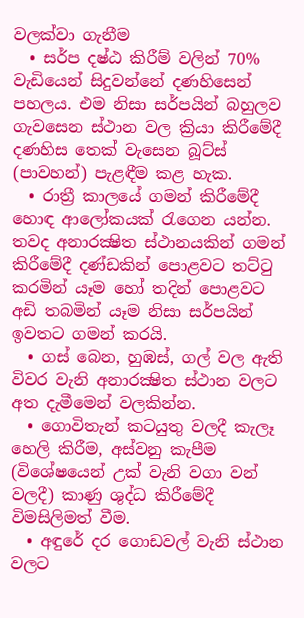වලක්වා ගැනීම
  • සර්ප දෂ්ඨ කිරීම් වලින් 70% වැඩියෙන් සිදුවන්නේ දණහිසෙන් පහලය. එම නිසා සර්පයින් බහුලව ගැවසෙන ස්ථාන වල ක්‍රියා කිරීමේදී දණහිස තෙක් වැසෙන බූට්ස් (පාවහන්) පැළඳීම කළ හැක.
  • රාත්‍රී කාලයේ ගමන් කිරීමේදී හොඳ ආලෝකයක් රැගෙන යන්න. තවද අනාරක්‍ෂිත ස්ථානයකින් ගමන් කිරීමේදී දණ්ඩකින් පොළවට තට්ටු කරමින් යෑම හෝ තදින් පොළවට අඩි තබමින් යෑම නිසා සර්පයින් ඉවතට ගමන් කරයි.
  • ගස් බෙන, හුඹස්, ගල් වල ඇති විවර වැනි අනාරක්‍ෂිත ස්ථාන වලට අත දැමීමෙන් වලකින්න.
  • ගොවිතැන් කටයුතු වලදී කැලෑ හෙලි කිරීම, අස්වනු කැපීම (විශේෂයෙන් උක් වැනි වගා වන් වලදී) කාණු ශුද්ධ කිරීමේදී විමසිලිමත් වීම.
  • අඳුරේ දර ගොඩවල් වැනි ස්ථාන වලට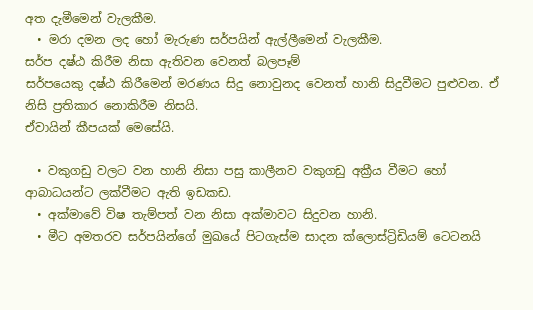අත දැමීමෙන් වැලකීම.
  • මරා දමන ලද හෝ මැරුණ සර්පයින් ඇල්ලීමෙන් වැලකීම.
සර්ප දෂ්ඨ කිරීම නිසා ඇතිවන වෙනත් බලපෑම්
සර්පයෙකු දෂ්ඨ කිරීමෙන් මරණය සිදු නොවුනද වෙනත් හානි සිදුවීමට පුළුවන. ඒ නිසි ප්‍රතිකාර නොකිරීම නිසයි.
ඒවායින් කීපයක් මෙසේයි.

  • වකුගඩු වලට වන හානි නිසා පසු කාලීනව වකුගඩු අක්‍රීය වීමට හෝ ආබාධයන්ට ලක්වීමට ඇති ඉඩකඩ.
  • අක්මාවේ විෂ තැම්පත් වන නිසා අක්මාවට සිදුවන හානි.
  • මීට අමතරව සර්පයින්ගේ මුඛයේ පිටගැස්ම සාදන ක්ලොස්ට්‍රිඩියම් ටෙටනයි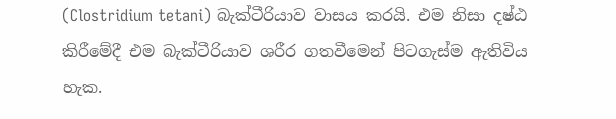(Clostridium tetani) බැක්ටීරියාව වාසය කරයි. එම නිසා දෂ්ඨ කිරීමේදී එම බැක්ටීරියාව ශරීර ගතවීමෙන් පිටගැස්ම ඇතිවිය හැක.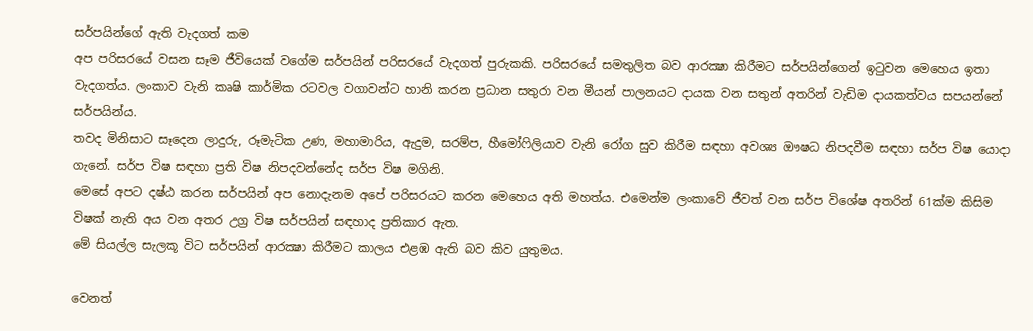සර්පයින්ගේ ඇති වැදගත් කම
අප පරිසරයේ වසන සෑම ජීවියෙක් වගේම සර්පයින් පරිසරයේ වැදගත් පුරුකකි. පරිසරයේ සමතුලිත බව ආරක්‍ෂා කිරීමට සර්පයින්ගෙන් ඉටුවන මෙහෙය ඉතා වැදගත්ය. ලංකාව වැනි කෘෂි කාර්මික රටවල වගාවන්ට හානි කරන ප්‍රධාන සතුරා වන මීයන් පාලනයට දායක වන සතුන් අතරින් වැඩිම දායකත්වය සපයන්නේ සර්පයින්ය.
තවද මිනිසාට සෑදෙන ලාදුරු, රූමැටික උණ, මහාමාරිය, ඇදුම, සරම්ප, හීමෝෆිලියාව වැනි රෝග සුව කිරීම සඳහා අවශ්‍ය ඖෂධ නිපදවීම සඳහා සර්ප විෂ යොදා ගැනේ. සර්ප විෂ සඳහා ප්‍රති විෂ නිපදවන්නේද සර්ප විෂ මගිනි.
මෙසේ අපට දෂ්ඨ කරන සර්පයින් අප නොදැනම අපේ පරිසරයට කරන මෙහෙය අති මහත්ය. එමෙන්ම ලංකාවේ ජීවත් වන සර්ප විශේෂ අතරින් 61ක්ම කිසිම විෂක් නැති අය වන අතර උග්‍ර විෂ සර්පයින් සඳහාද ප්‍රතිකාර ඇත.
මේ සියල්ල සැලකූ විට සර්පයින් ආරක්‍ෂා කිරීමට කාලය එළඹ ඇති බව කිව යුතුමය.

වෙනත්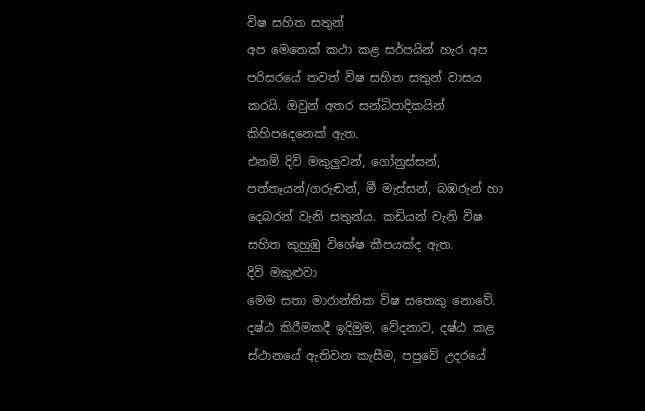විෂ සහිත සතුන්
අප මෙතෙක් කථා කළ සර්පයින් හැර අප පරිසරයේ තවත් විෂ සහිත සතුන් වාසය කරයි. ඔවුන් අතර සන්ධිපාදිකයින් කිහිපදෙනෙක් ඇත.
එනම් දිවි මකුලුවන්, ගෝනුස්සන්, පත්තෑයන්/ගරුඬන්, මී මැස්සන්, බඹරුන් හා දෙබරන් වැනි සතුන්ය. කඩියන් වැනි විෂ සහිත කුහුඹු විශේෂ කීපයක්ද ඇත.
දිවි මකුළුවා
මෙම සතා මාරාන්තික විෂ සතෙකු නොවේ. දෂ්ඨ කිරීමකදී ඉදිමුම, වේදනාව, දෂ්ඨ කළ ස්ථානයේ ඇතිවන කැසීම, පපුවේ උදරයේ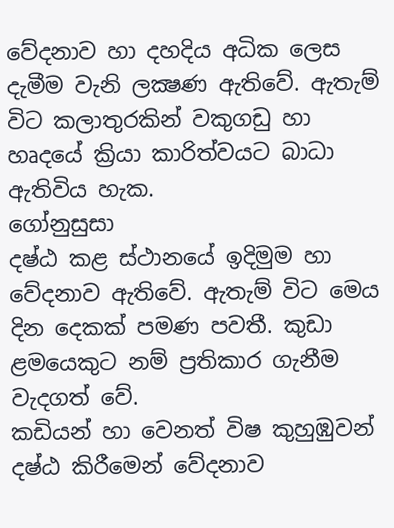වේදනාව හා දහදිය අධික ලෙස දැමීම වැනි ලක්‍ෂණ ඇතිවේ. ඇතැම් විට කලාතුරකින් වකුගඩු හා හෘදයේ ක්‍රියා කාරිත්වයට බාධා ඇතිවිය හැක.
ගෝනුසුසා
දෂ්ඨ කළ ස්ථානයේ ඉදිමුම හා වේදනාව ඇතිවේ. ඇතැම් විට මෙය දින දෙකක් පමණ පවතී. කුඩා ළමයෙකුට නම් ප්‍රතිකාර ගැනීම වැදගත් වේ.
කඩියන් හා වෙනත් විෂ කුහුඹුවන්
දෂ්ඨ කිරීමෙන් වේදනාව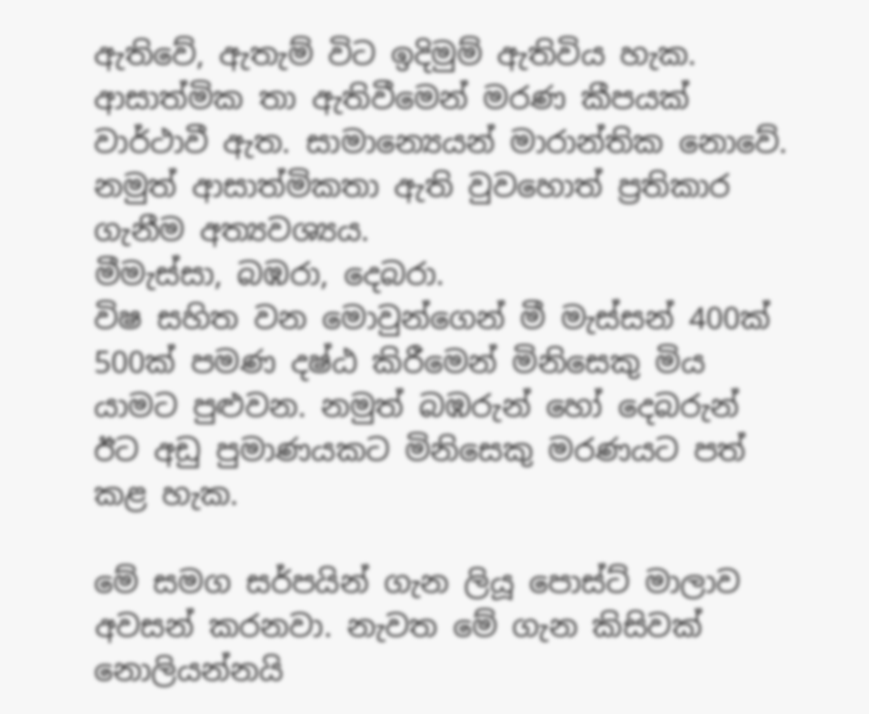ඇතිවේ, ඇතැම් විට ඉදිමුම් ඇතිවිය හැක. ආසාත්මික තා ඇතිවීමෙන් මරණ කීපයක් වාර්ථාවී ඇත. සාමාන්‍යෙයන් මාරාන්තික නොවේ. නමුත් ආසාත්මිකතා ඇති වුවහොත් ප්‍රතිකාර ගැනීම අත්‍යවශ්‍යය.
මීමැස්සා, බඹරා, දෙබරා.
විෂ සහිත වන මොවුන්ගෙන් මී මැස්සන් 400ක් 500ක් පමණ දෂ්ඨ කිරීමෙන් මිනිසෙකු මිය යාමට පුළුවන. නමුත් බඹරුන් හෝ දෙබරුන් ඊට අඩු පුමාණයකට මිනිසෙකු මරණයට පත් කළ හැක.

මේ සමග සර්පයින් ගැන ලියූ පොස්ට් මාලාව අවසන් කරනවා. නැවත මේ ගැන කිසිවක් නොලියන්නයි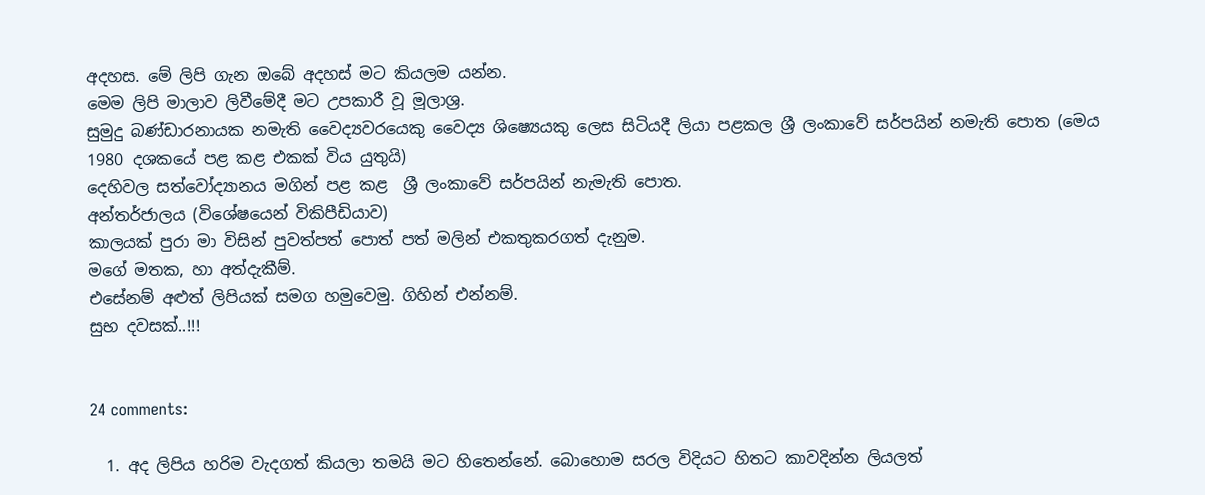අදහස. මේ ලිපි ගැන ඔබේ අදහස් මට කියලම යන්න.
මෙම ලිපි මාලාව ලිවීමේදී මට උපකාරී වූ මූලාශ්‍ර.
සුමුදු බණ්ඩාරනායක නමැති වෛද්‍යවරයෙකු වෛද්‍ය ශිෂ්‍යෙයකු ලෙස සිටියදී ලියා පළකල ශ්‍රී ලංකාවේ සර්පයින් නමැති පොත (මෙය 1980 දශකයේ පළ කළ එකක් විය යුතුයි)
දෙහිවල සත්වෝද්‍යානය මගින් පළ කළ  ශ්‍රී ලංකාවේ සර්පයින් නැමැති පොත.
අන්තර්ජාලය (විශේෂයෙන් විකිපීඩියාව)
කාලයක් පුරා මා විසින් පුවත්පත් පොත් පත් මලින් එකතුකරගත් දැනුම.
මගේ මතක, හා අත්දැකීම්.
එසේනම් අළුත් ලිපියක් සමග හමුවෙමු. ගිහින් එන්නම්.
සුභ දවසක්..!!!


24 comments:

  1. අද ලිපිය හරිම වැදගත් කියලා තමයි මට හිතෙන්නේ. බොහොම සරල විදියට හිතට කාවදින්න ලියලත්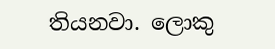තියනවා. ලොකු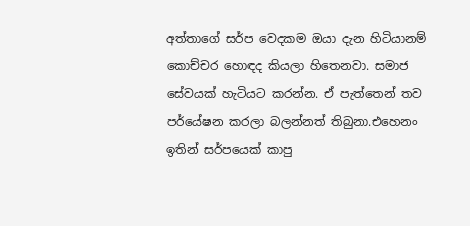අත්තාගේ සර්ප වෙදකම ඔයා දැන හිටියානම් කොච්චර හොඳද කියලා හිතෙනවා. සමාජ සේවයක් හැටියට කරන්න. ඒ පැත්තෙන් තව පර්යේෂන කරලා බලන්නත් තිබුනා.එහෙනං ඉතින් සර්පයෙක් කාපු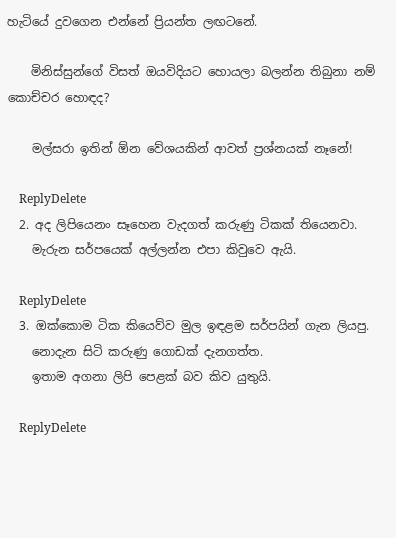හැටියේ දුවගෙන එන්නේ ප්‍රියන්ත ලඟටනේ.

    මිනිස්සුන්ගේ විසත් ඔයවිදියට හොයලා බලන්න තිබුනා නම් කොච්චර හොඳද?

    මල්සරා ඉතින් ඕන වේශයකින් ආවත් ප්‍රශ්නයක් නෑනේ!

    ReplyDelete
  2. අද ලිපියෙනං සෑහෙන වැදගත් කරුණු ටිකක් තියෙනවා.
    මැරුන සර්පයෙක් අල්ලන්න එපා කිවුවෙ ඇයි.

    ReplyDelete
  3. ඔක්කොම ටික කියෙව්ව මුල ඉඳළම සර්පයින් ගැන ලියපු.
    නොදැන සිටි කරුණු ගොඩක් දැනගත්ත.
    ඉතාම අගනා ලිපි පෙළක් බව කිව යුතුයි.

    ReplyDelete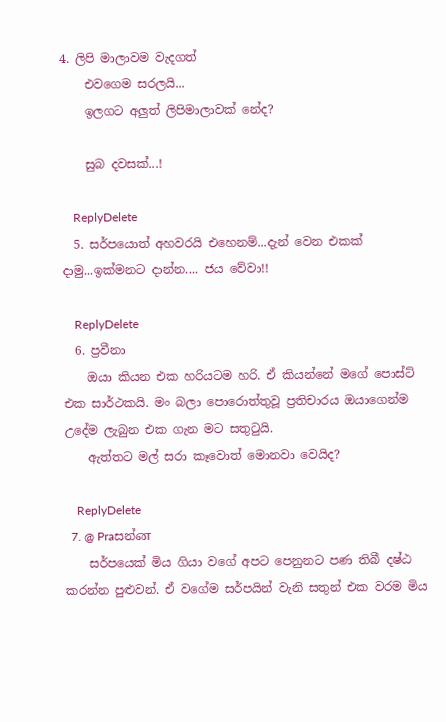4. ලිපි මාලාවම වැදගත්
    එවගෙම සරලයි...
    ඉලගට අලුත් ලිපිමාලාවක් නේද?

    සුබ දවසක්...!

    ReplyDelete
  5. සර්පයොත් අහවරයි එහෙනම්...දැන් වෙන එකක් දාමු...ඉක්මනට දාන්න.... ජය වේවා!!

    ReplyDelete
  6. ප්‍රවීනා
    ඔයා කියන එක හරියටම හරි. ඒ කියන්නේ මගේ පොස්ට් එක සාර්ථකයි. මං බලා පොරොත්තුවූ ප්‍රතිචාරය ඔයාගෙන්ම උදේම ලැබුන එක ගැන මට සතුටුයි.
    ඇත්තට මල් සරා කෑවොත් මොනවා වෙයිද?

    ReplyDelete
  7. @ Praසන්ன
    සර්පයෙක් මිය ගියා වගේ අපට පෙනුනට පණ තිබී දෂ්ඨ කරන්න පුළුවන්. ඒ වගේම සර්පයින් වැනි සතුන් එක වරම මිය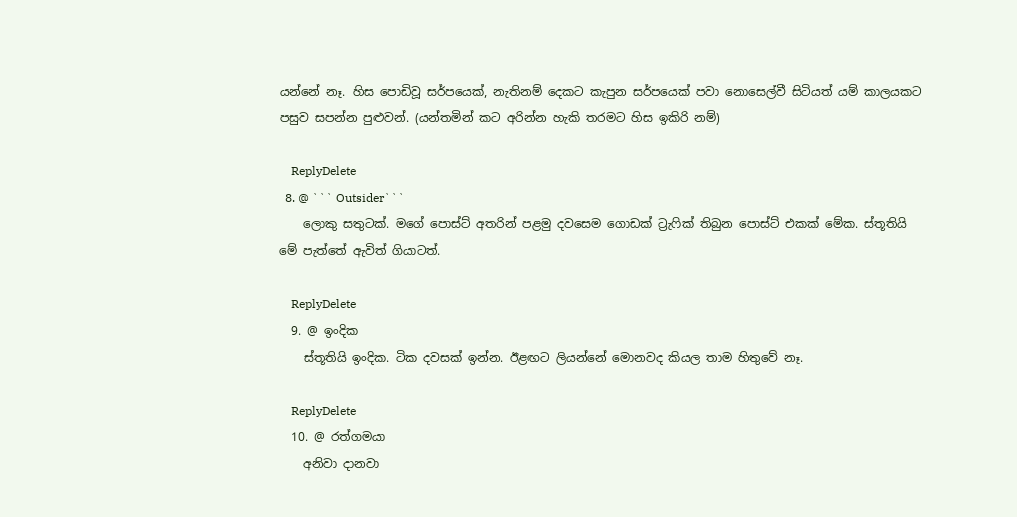යන්නේ නෑ. හිස පොඩිවූ සර්පයෙක්, නැතිනම් දෙකට කැපුන සර්පයෙක් පවා නොසෙල්වී සිටියත් යම් කාලයකට පසුව සපන්න පුළුවන්. (යන්තමින් කට අරින්න හැකි තරමට හිස ඉකිරි නම්)

    ReplyDelete
  8. @ ``` Outsider```
    ලොකු සතුටක්. මගේ පොස්ට් අතරින් පළමු දවසෙම ගොඩක් ට්‍රැෆික් තිබුන පොස්ට් එකක් මේක. ස්තූතියි මේ පැත්තේ ඇවිත් ගියාටත්.

    ReplyDelete
  9. @ ඉංදික
    ස්තූතියි ඉංදික. ටික දවසක් ඉන්න. ඊළඟට ලියන්නේ මොනවද කියල තාම හිතුවේ නෑ.

    ReplyDelete
  10. @ රත්ගමයා
    අනිවා දානවා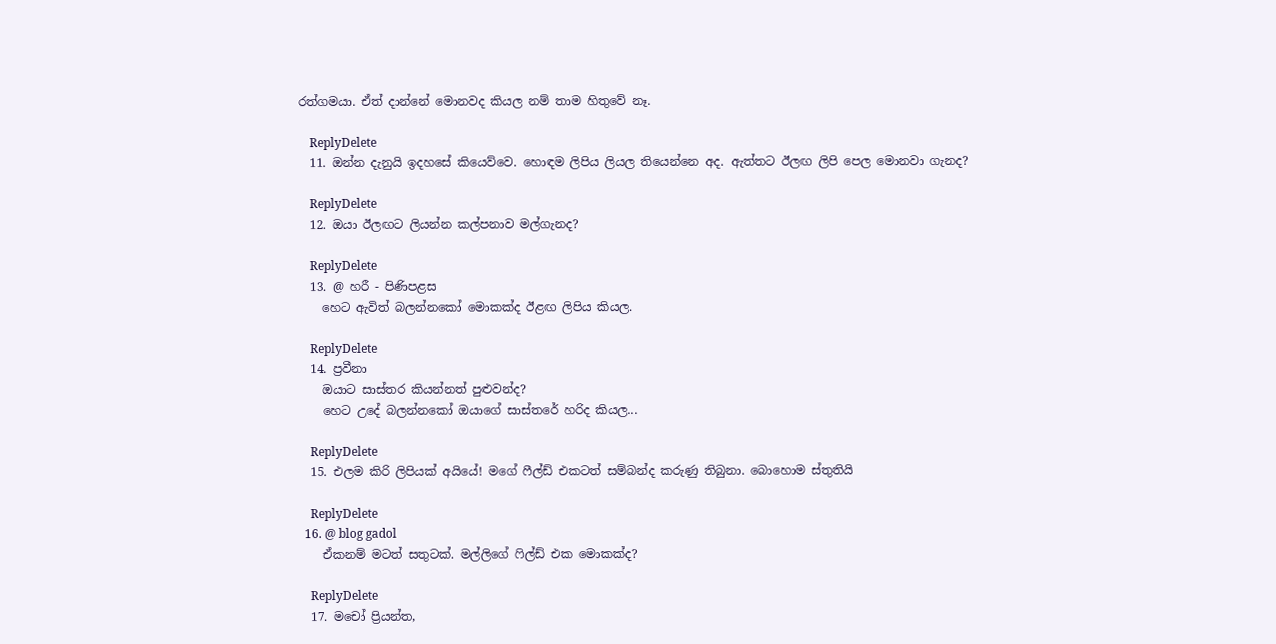රත්ගමයා. ඒත් දාන්නේ මොනවද කියල නම් තාම හිතුවේ නෑ.

    ReplyDelete
  11. ඔන්න දැනුයි ඉදහසේ කියෙව්වෙ. හොඳම ලිපිය ලියල තියෙන්නෙ අද. ඇත්තට ඊලඟ ලිපි පෙල මොනවා ගැනද?

    ReplyDelete
  12. ඔයා ඊලඟට ලියන්න කල්පනාව මල්ගැනද?

    ReplyDelete
  13. @ හරී - පිණිපළස
    හෙට ඇවිත් බලන්නකෝ මොකක්ද ඊළඟ ලිපිය කියල.

    ReplyDelete
  14. ප්‍රවීනා
    ඔයාට සාස්තර කියන්නත් පුළුවන්ද?
    හෙට උදේ බලන්නකෝ ඔයාගේ සාස්තරේ හරිද කියල...

    ReplyDelete
  15. එලම කිරි ලිපියක් අයියේ! මගේ ‍ෆීල්ඩ් එකටත් සම්බන්ද කරුණු තිබුනා. බොහොම ස්තුතියි

    ReplyDelete
  16. @ blog gadol
    ඒකනම් මටත් සතුටක්. මල්ලිගේ ෆිල්ඩ් එක මොකක්ද?

    ReplyDelete
  17. මචෝ ප්‍රියන්ත,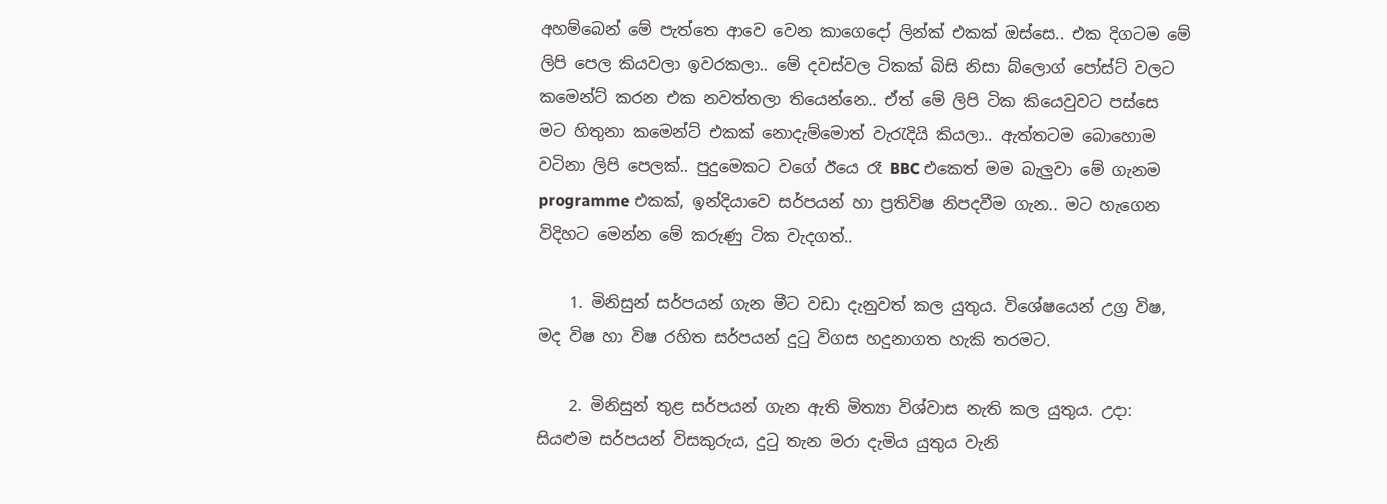අහම්බෙන් මේ පැත්තෙ ආවෙ වෙන කාගෙදෝ ලින්ක් එකක් ඔස්සෙ.. එක දිගටම මේ ලිපි පෙල කියවලා ඉවරකලා‍‍‍‍.. මේ දවස්වල ටිකක් බිසි නිසා බ්ලොග් පෝස්ට් වලට කමෙන්ට් කරන එක නවත්තලා තියෙන්නෙ.. ඒත් මේ ලිපි ටික කියෙවුවට පස්සෙ මට හිතුනා කමෙන්ට් එකක් නොදැම්මොත් වැරැදියි කියලා.. ඇත්තටම බොහොම වටිනා ලිපි පෙලක්.. පුදුමෙකට වගේ ඊයෙ රෑ BBC එකෙත් මම බැලුවා මේ ගැනම programme එකක්, ඉන්දියාවෙ සර්පයන් හා ප්‍රතිවිෂ නිපදවීම ගැන.. මට හැගෙන විදිහට මෙන්න මේ කරුණු ටික වැදගත්..

    1. මිනිසුන් සර්පයන් ගැන මීට වඩා දැනුවත් කල යුතුය. විශේෂයෙන් උග්‍ර විෂ, මද විෂ හා විෂ රහිත සර්පයන් දුටු විගස හදුනාගත හැකි තරමට.

    2. මිනිසුන් තුළ සර්පයන් ගැන ඇති මිත්‍යා විශ්වාස නැති කල යුතුය. උදා: සියළුම සර්පයන් විසකුරුය, දුටු තැන මරා දැමිය යුතුය වැනි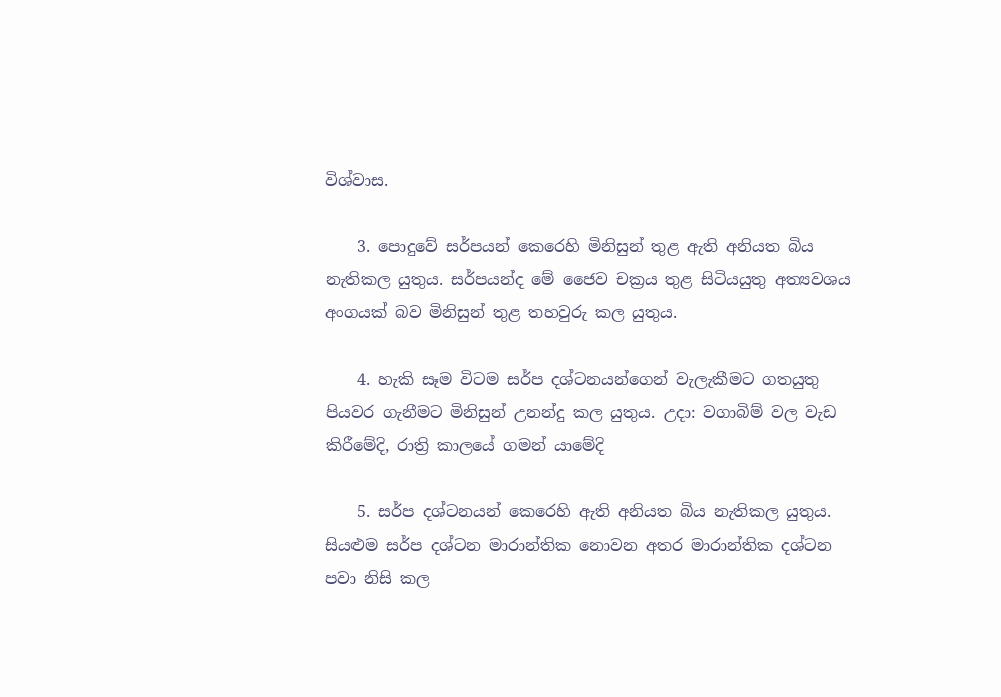විශ්වාස.

    3. පොදුවේ සර්පයන් කෙරෙහි මිනිසුන් තුළ ඇති අනියත බිය නැතිකල යුතුය. සර්පයන්ද මේ ජෛව චක්‍රය තුළ සිටියයුතු අත්‍යවශය අංගයක් බව මිනිසුන් තුළ තහවුරු කල යුතුය.

    4. හැකි සෑම විටම සර්ප දශ්ටනයන්ගෙන් වැලැකීමට ගතයුතු පියවර ගැනීමට මිනිසුන් උනන්දු කල යුතුය. උදා: වගාබිම් වල වැඩ කිරීමේදි, රාත්‍රි කාලයේ ගමන් යාමේදි

    5. සර්ප දශ්ටනයන් කෙරෙහි ඇති අනියත බිය නැතිකල යුතුය. සියළුම සර්ප දශ්ටන මාරාන්තික නොවන අතර මාරාන්තික දශ්ටන පවා නිසි කල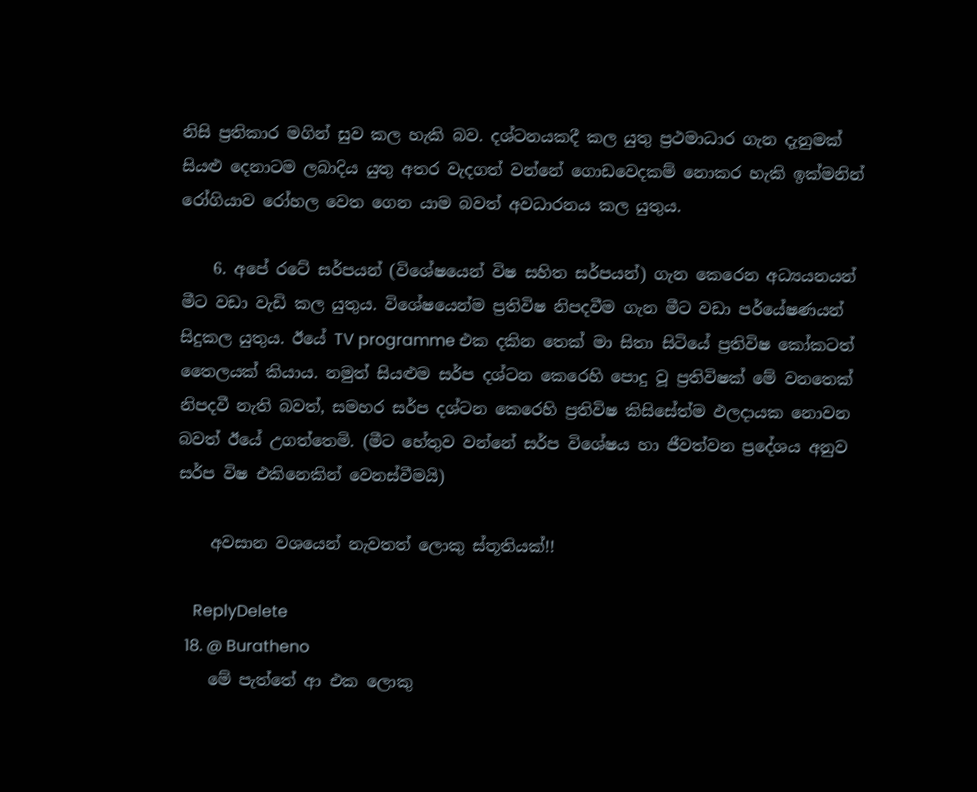නිසි ප්‍රතිකාර මගින් සුව කල හැකි බව. දශ්ටනයකදී කල යුතු ප්‍රථමාධාර ගැන දැනුමක් සියළු දෙනාටම ලබාදිය යුතු අතර වැදගත් වන්නේ ගොඩවෙදකම් නොකර හැකි ඉක්මනින් රෝගියාව රෝහල වෙත ගෙන යාම බවත් අවධාරනය කල යුතුය.

    6. අපේ රටේ සර්පයන් (විශේෂයෙන් විෂ සහිත සර්පයන්) ගැන කෙරෙන අධ්‍යයනයන් මීට වඩා වැඩි කල යුතුය. විශේෂයෙන්ම ප්‍රතිවිෂ නිපදවීම ගැන මීට වඩා පර්යේෂණයන් සිදුකල යුතුය. ඊයේ TV programme එක දකින තෙක් මා සිතා සිටියේ ප්‍රතිවිෂ කෝකටත් තෛලයක් කියාය. නමුත් සියළුම සර්ප දශ්ටන කෙරෙහි පොදු වූ ප්‍රතිවිෂක් මේ වනතෙක් නිපදවී නැති බවත්, සමහර සර්ප දශ්ටන කෙරෙහි ප්‍රතිවිෂ කිසිසේත්ම ඵලදායක නොවන බවත් ඊයේ උගත්තෙමි. (මීට හේතුව වන්නේ සර්ප විශේෂය හා ජීවත්වන ප්‍ර‍දේශය අනුව සර්ප විෂ එකිනෙකින් වෙනස්වීමයි)

    අවසාන වශයෙන් නැවතත් ලොකු ස්තූතියක්!!

    ReplyDelete
  18. @ Buratheno
    මේ පැත්තේ ආ එක ලොකු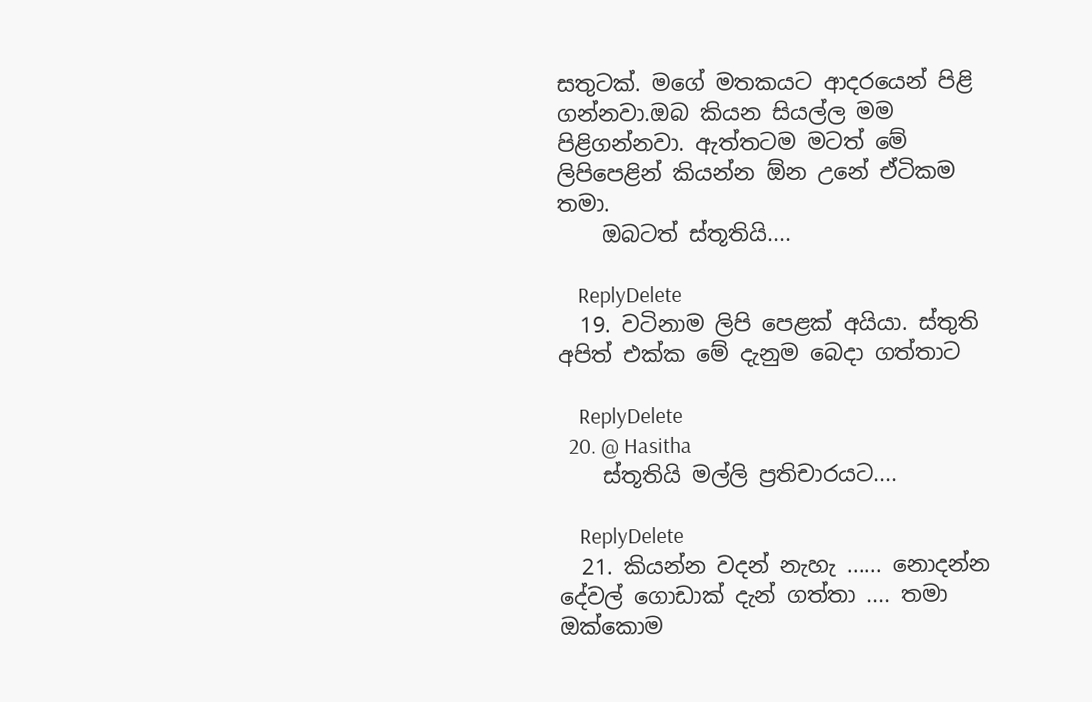සතුටක්. මගේ මතකයට ආදරයෙන් පිළි ගන්නවා.ඔබ කියන සියල්ල මම පිළිගන්නවා. ඇත්තටම මටත් මේ ලිපිපෙළින් කියන්න ඕන උනේ ඒටිකම තමා.
    ඔබටත් ස්තූතියි....

    ReplyDelete
  19. වටිනාම ලිපි පෙළක් අයියා. ස්තුති අපිත් එක්ක මේ දැනුම බෙදා ගත්තාට

    ReplyDelete
  20. @ Hasitha
    ස්තූතියි මල්ලි ප්‍රතිචාරයට....

    ReplyDelete
  21. කියන්න වදන් නැහැ ...... නොදන්න දේවල් ගොඩාක් දැන් ගත්තා .... තමා ඔක්කොම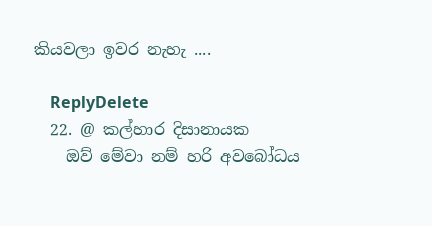කියවලා ඉවර නැහැ ....

    ReplyDelete
  22. @ කල්හාර දිසානායක
    ඔව් මේවා නම් හරි අවබෝධය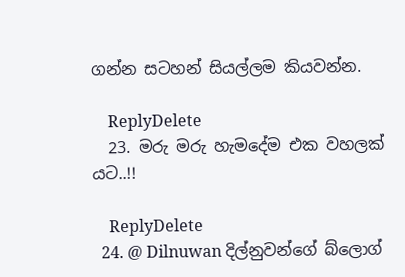ගන්න සටහන් සියල්ලම කියවන්න.

    ReplyDelete
  23. මරු මරු හැමදේම එක වහලක් යට..!!

    ReplyDelete
  24. @ Dilnuwan දිල්නුවන්ගේ බ්ලොග්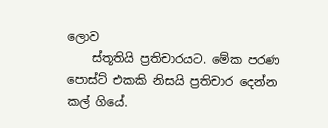ලොව
    ස්තූතියි ප්‍රතිචාරයට. මේක පරණ පොස්ට් එකකි නිසයි ප්‍රතිචාර දෙන්න කල් ගියේ.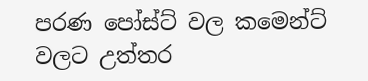පරණ පෝස්ට් වල කමෙන්ට් වලට උත්තර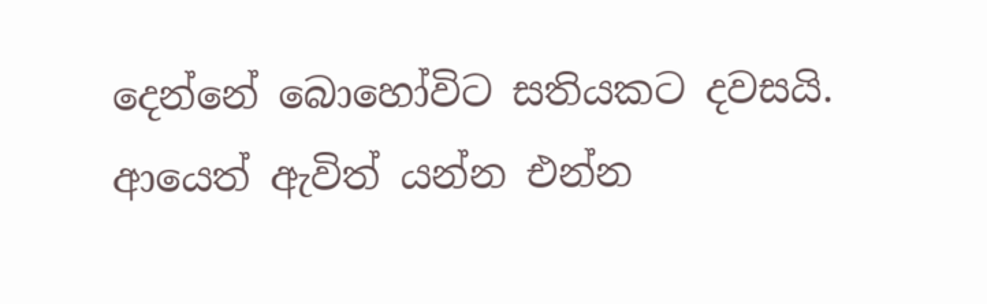දෙන්නේ බොහෝවිට සතියකට දවසයි. ආයෙත් ඇවිත් යන්න එන්න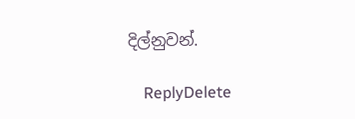දිල්නුවන්.

    ReplyDelete